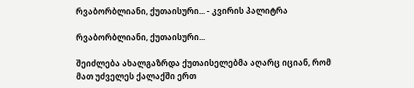რვაბორბლიანი, ქუთაისური... - კვირის პალიტრა

რვაბორბლიანი, ქუთაისური...

შეიძლება ახალგაზრდა ქუთაისელებმა აღარც იციან, რომ მათ უძველეს ქალაქში ერთ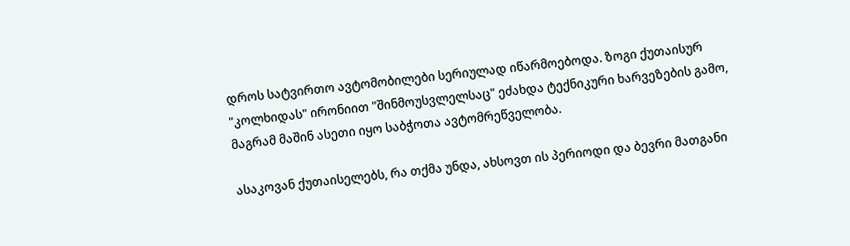დროს სატვირთო ავტომობილები სერიულად იწარმოებოდა. ზოგი ქუთაისურ "კოლხიდას" ირონიით "შინმოუსვლელსაც" ეძახდა ტექნიკური ხარვეზების გამო, მაგრამ მაშინ ასეთი იყო საბჭოთა ავტომრეწველობა.

ასაკოვან ქუთაისელებს, რა თქმა უნდა, ახსოვთ ის პერიოდი და ბევრი მათგანი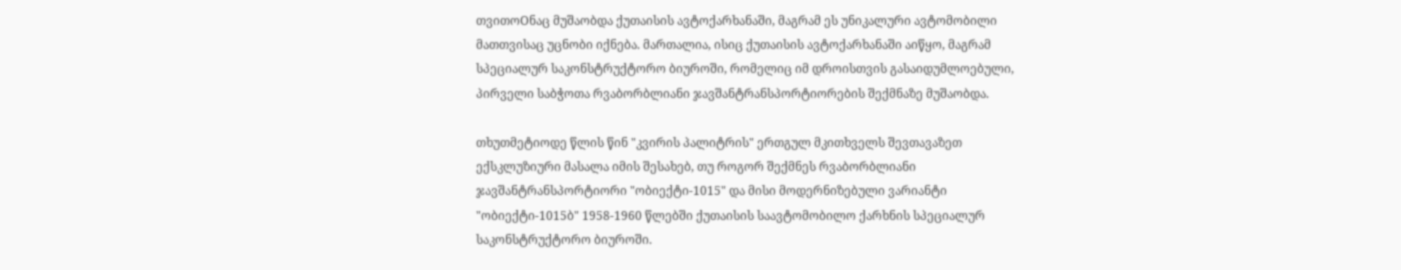თვითოOნაც მუშაობდა ქუთაისის ავტოქარხანაში, მაგრამ ეს უნიკალური ავტომობილი მათთვისაც უცნობი იქნება. მართალია, ისიც ქუთაისის ავტოქარხანაში აიწყო, მაგრამ სპეციალურ საკონსტრუქტორო ბიუროში, რომელიც იმ დროისთვის გასაიდუმლოებული, პირველი საბჭოთა რვაბორბლიანი ჯავშანტრანსპორტიორების შექმნაზე მუშაობდა.

თხუთმეტიოდე წლის წინ "კვირის პალიტრის" ერთგულ მკითხველს შევთავაზეთ ექსკლუზიური მასალა იმის შესახებ, თუ როგორ შექმნეს რვაბორბლიანი ჯავშანტრანსპორტიორი "ობიექტი-1015" და მისი მოდერნიზებული ვარიანტი "ობიექტი-1015ბ" 1958-1960 წლებში ქუთაისის საავტომობილო ქარხნის სპეციალურ საკონსტრუქტორო ბიუროში.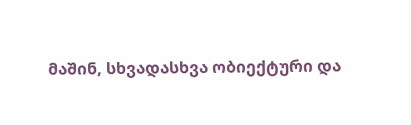მაშინ, სხვადასხვა ობიექტური და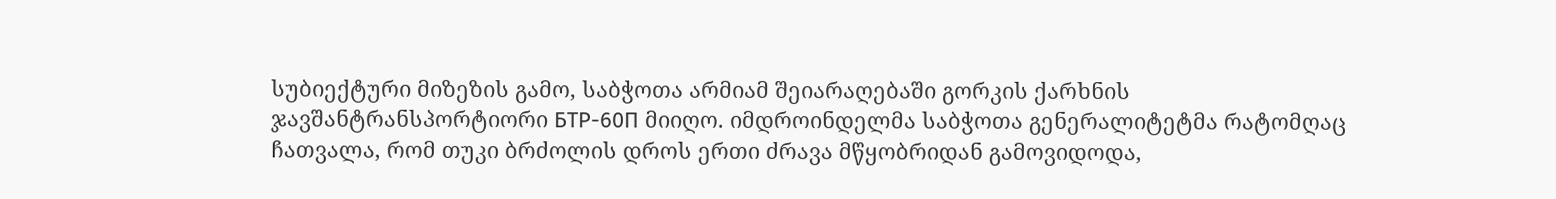სუბიექტური მიზეზის გამო, საბჭოთა არმიამ შეიარაღებაში გორკის ქარხნის ჯავშანტრანსპორტიორი БТР-60П მიიღო. იმდროინდელმა საბჭოთა გენერალიტეტმა რატომღაც ჩათვალა, რომ თუკი ბრძოლის დროს ერთი ძრავა მწყობრიდან გამოვიდოდა,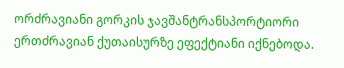ორძრავიანი გორკის ჯავშანტრანსპორტიორი ერთძრავიან ქუთაისურზე ეფექტიანი იქნებოდა.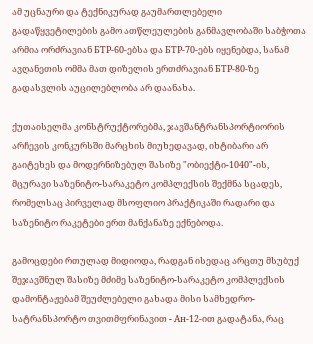ამ უცნაური და ტექნიკურად გაუმართლებელი გადაწყვეტილების გამო ათწლეულების განმავლობაში საბჭოთა არმია ორძრავიან БТР-60-ებსა და БТР-70-ებს იყენებდა, სანამ ავღანეთის ომმა მათ დიზელის ერთძრავიან БТР-80-ზე გადასვლის აუცილებლობა არ დაანახა.

ქუთაისელმა კონსტრუქტორებმა, ჯავშანტრანსპორტიორის არჩევის კონკურსში მარცხის მიუხედავად, იხტიბარი არ გაიტეხეს და მოდერნიზებულ შასიზე "ობიექტი-1040"-ის, მცურავი საზენიტო-სარაკეტო კომპლექსის შექმნა სცადეს, რომელსაც პირველად მსოფლიო პრაქტიკაში რადარი და საზენიტო რაკეტები ერთ მანქანაზე ექნებოდა.

გამოცდები რთულად მიდიოდა, რადგან ისედაც არცთუ მსუბუქ შეჯავშნულ შასიზე მძიმე საზენიტო-სარაკეტო კომპლექსის დამონტაჟებამ შეუძლებელი გახადა მისი სამხედრო-სატრანსპორტო თვითმფრინავით - Ан-12-ით გადატანა, რაც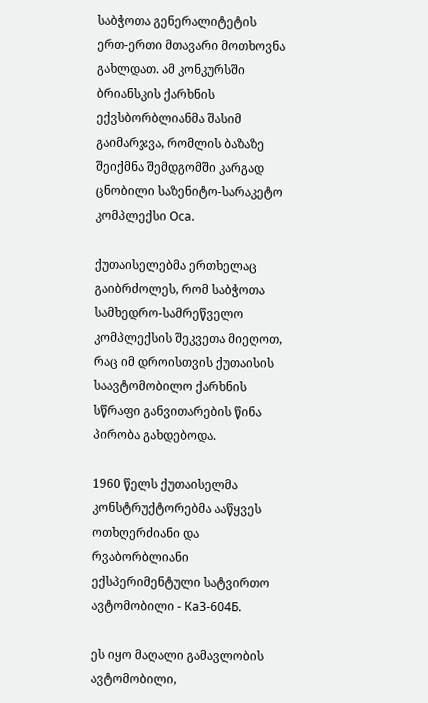საბჭოთა გენერალიტეტის ერთ-ერთი მთავარი მოთხოვნა გახლდათ. ამ კონკურსში ბრიანსკის ქარხნის ექვსბორბლიანმა შასიმ გაიმარჯვა, რომლის ბაზაზე შეიქმნა შემდგომში კარგად ცნობილი საზენიტო-სარაკეტო კომპლექსი Оса.

ქუთაისელებმა ერთხელაც გაიბრძოლეს, რომ საბჭოთა სამხედრო-სამრეწველო კომპლექსის შეკვეთა მიეღოთ, რაც იმ დროისთვის ქუთაისის საავტომობილო ქარხნის სწრაფი განვითარების წინა პირობა გახდებოდა.

1960 წელს ქუთაისელმა კონსტრუქტორებმა ააწყვეს ოთხღერძიანი და რვაბორბლიანი ექსპერიმენტული სატვირთო ავტომობილი - КаЗ-604Б.

ეს იყო მაღალი გამავლობის ავტომობილი,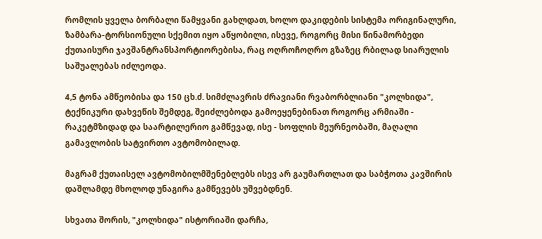რომლის ყველა ბორბალი წამყვანი გახლდათ, ხოლო დაკიდების სისტემა ორიგინალური, ზამბარა-ტორსიონული სქემით იყო აწყობილი, ისევე, როგორც მისი წინამორბედი ქუთაისური ჯავშანტრანსპორტიორებისა, რაც ოღროჩოღრო გზაზეც რბილად სიარულის საშუალებას იძლეოდა.

4,5 ტონა ამწეობისა და 150 ცხ.ძ. სიმძლავრის ძრავიანი რვაბორბლიანი "კოლხიდა", ტექნიკური დახვეწის შემდეგ, შეიძლებოდა გამოეყენებინათ როგორც არმიაში - რაკეტმზიდად და საარტილერიო გამწევად, ისე - სოფლის მეურნეობაში, მაღალი გამავლობის სატვირთო ავტომობილად.

მაგრამ ქუთაისელ ავტომობილმშენებლებს ისევ არ გაუმართლათ და საბჭოთა კავშირის დაშლამდე მხოლოდ უნაგირა გამწევებს უშვებდნენ.

სხვათა შორის, "კოლხიდა" ისტორიაში დარჩა,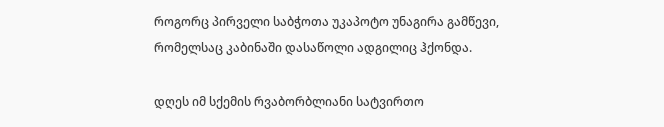როგორც პირველი საბჭოთა უკაპოტო უნაგირა გამწევი, რომელსაც კაბინაში დასაწოლი ადგილიც ჰქონდა.

დღეს იმ სქემის რვაბორბლიანი სატვირთო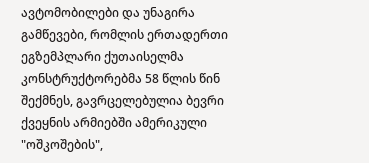ავტომობილები და უნაგირა გამწევები, რომლის ერთადერთი ეგზემპლარი ქუთაისელმა კონსტრუქტორებმა 58 წლის წინ შექმნეს, გავრცელებულია ბევრი ქვეყნის არმიებში ამერიკული "ოშკოშების",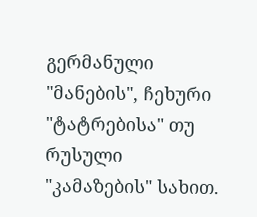გერმანული "მანების", ჩეხური "ტატრებისა" თუ რუსული "კამაზების" სახით.